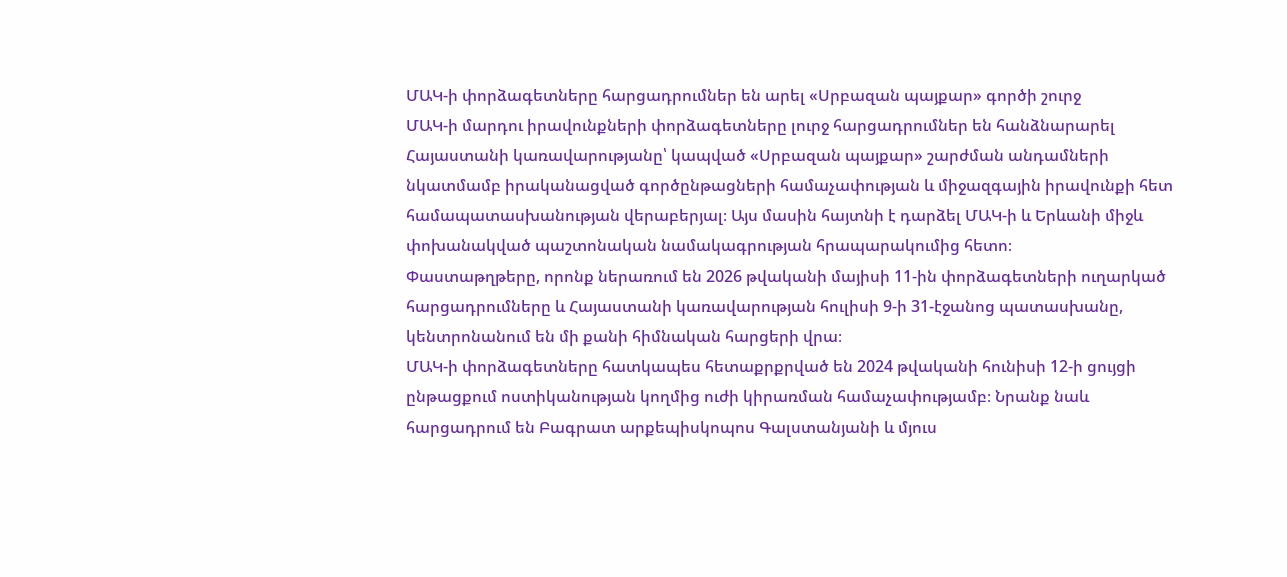ՄԱԿ-ի փորձագետները հարցադրումներ են արել «Սրբազան պայքար» գործի շուրջ
ՄԱԿ-ի մարդու իրավունքների փորձագետները լուրջ հարցադրումներ են հանձնարարել Հայաստանի կառավարությանը՝ կապված «Սրբազան պայքար» շարժման անդամների նկատմամբ իրականացված գործընթացների համաչափության և միջազգային իրավունքի հետ համապատասխանության վերաբերյալ։ Այս մասին հայտնի է դարձել ՄԱԿ-ի և Երևանի միջև փոխանակված պաշտոնական նամակագրության հրապարակումից հետո։
Փաստաթղթերը, որոնք ներառում են 2026 թվականի մայիսի 11-ին փորձագետների ուղարկած հարցադրումները և Հայաստանի կառավարության հուլիսի 9-ի 31-էջանոց պատասխանը, կենտրոնանում են մի քանի հիմնական հարցերի վրա։
ՄԱԿ-ի փորձագետները հատկապես հետաքրքրված են 2024 թվականի հունիսի 12-ի ցույցի ընթացքում ոստիկանության կողմից ուժի կիրառման համաչափությամբ։ Նրանք նաև հարցադրում են Բագրատ արքեպիսկոպոս Գալստանյանի և մյուս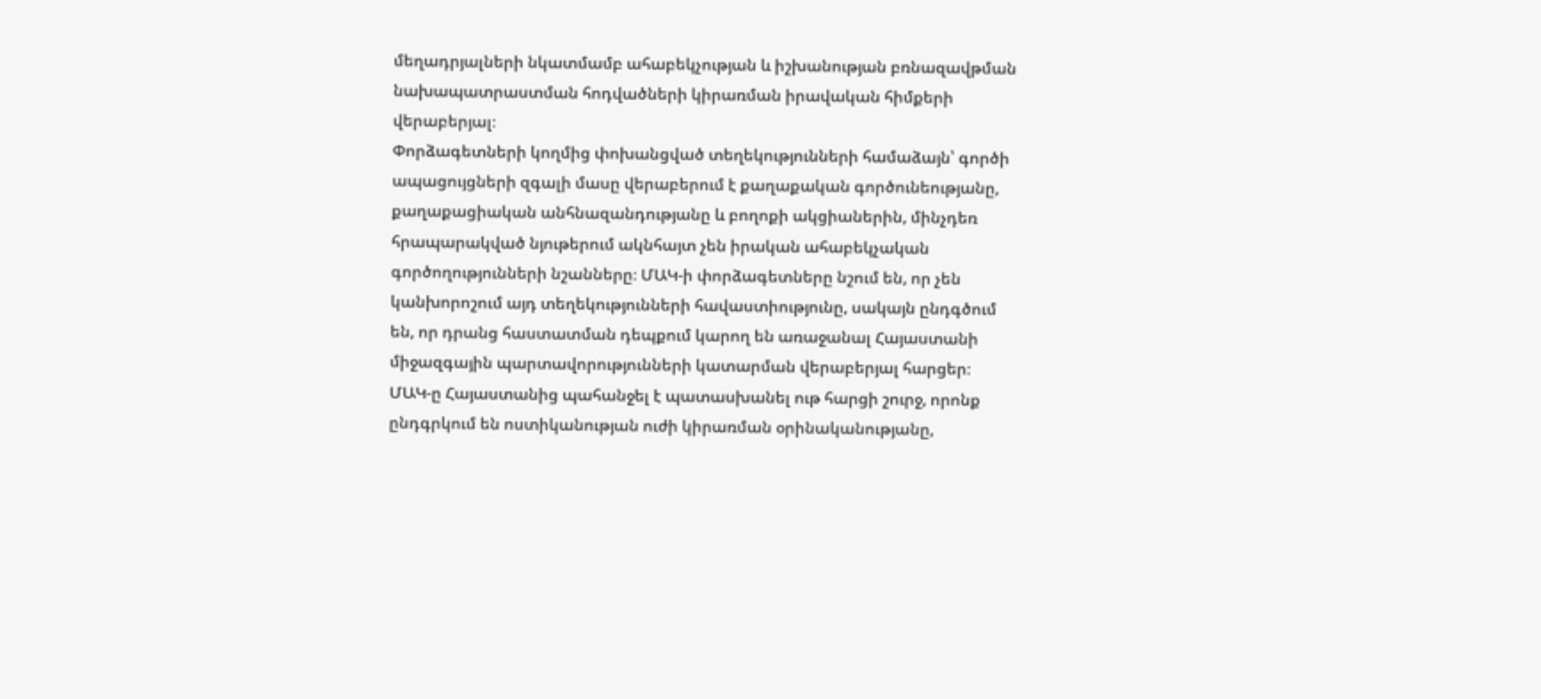մեղադրյալների նկատմամբ ահաբեկչության և իշխանության բռնազավթման նախապատրաստման հոդվածների կիրառման իրավական հիմքերի վերաբերյալ։
Փորձագետների կողմից փոխանցված տեղեկությունների համաձայն՝ գործի ապացույցների զգալի մասը վերաբերում է քաղաքական գործունեությանը, քաղաքացիական անհնազանդությանը և բողոքի ակցիաներին, մինչդեռ հրապարակված նյութերում ակնհայտ չեն իրական ահաբեկչական գործողությունների նշանները։ ՄԱԿ-ի փորձագետները նշում են, որ չեն կանխորոշում այդ տեղեկությունների հավաստիությունը, սակայն ընդգծում են, որ դրանց հաստատման դեպքում կարող են առաջանալ Հայաստանի միջազգային պարտավորությունների կատարման վերաբերյալ հարցեր։
ՄԱԿ-ը Հայաստանից պահանջել է պատասխանել ութ հարցի շուրջ, որոնք ընդգրկում են ոստիկանության ուժի կիրառման օրինականությանը,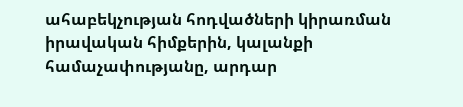ահաբեկչության հոդվածների կիրառման իրավական հիմքերին, կալանքի համաչափությանը, արդար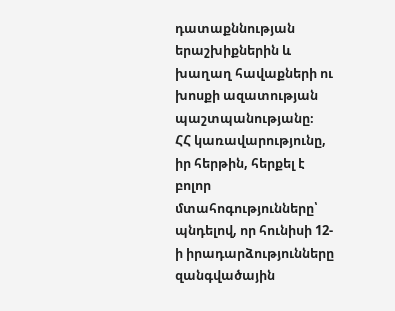դատաքննության երաշխիքներին և խաղաղ հավաքների ու խոսքի ազատության պաշտպանությանը։
ՀՀ կառավարությունը, իր հերթին, հերքել է բոլոր մտահոգությունները՝ պնդելով, որ հունիսի 12-ի իրադարձությունները զանգվածային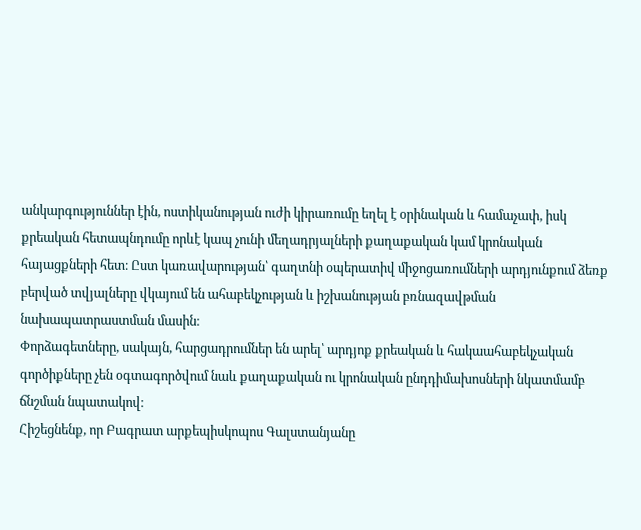անկարգություններ էին, ոստիկանության ուժի կիրառումը եղել է օրինական և համաչափ, իսկ քրեական հետապնդումը որևէ կապ չունի մեղադրյալների քաղաքական կամ կրոնական հայացքների հետ։ Ըստ կառավարության՝ գաղտնի օպերատիվ միջոցառումների արդյունքում ձեռք բերված տվյալները վկայում են ահաբեկչության և իշխանության բռնազավթման նախապատրաստման մասին։
Փորձագետները, սակայն, հարցադրումներ են արել՝ արդյոք քրեական և հակաահաբեկչական գործիքները չեն օգտագործվում նաև քաղաքական ու կրոնական ընդդիմախոսների նկատմամբ ճնշման նպատակով։
Հիշեցնենք, որ Բագրատ արքեպիսկոպոս Գալստանյանը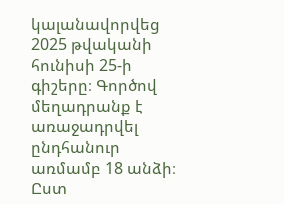կալանավորվեց 2025 թվականի հունիսի 25-ի գիշերը։ Գործով մեղադրանք է առաջադրվել ընդհանուր առմամբ 18 անձի։ Ըստ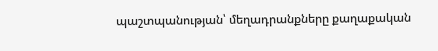պաշտպանության՝ մեղադրանքները քաղաքական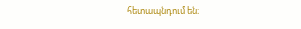հետապնդում են։